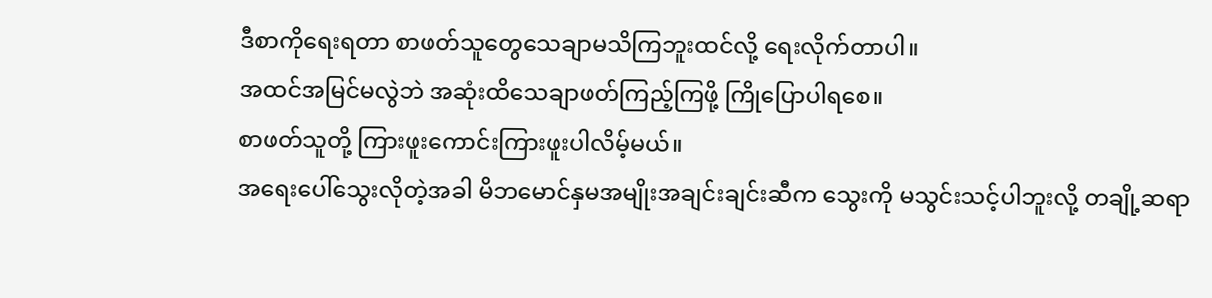ဒီစာကိုရေးရတာ စာဖတ်သူတွေသေချာမသိကြဘူးထင်လို့ ရေးလိုက်တာပါ။
အထင်အမြင်မလွဲဘဲ အဆုံးထိသေချာဖတ်ကြည့်ကြဖို့ ကြိုပြောပါရစေ။
စာဖတ်သူတို့ ကြားဖူးကောင်းကြားဖူးပါလိမ့်မယ်။
အရေးပေါ်သွေးလိုတဲ့အခါ မိဘမောင်နှမအမျိုးအချင်းချင်းဆီက သွေးကို မသွင်းသင့်ပါဘူးလို့ တချို့ဆရာ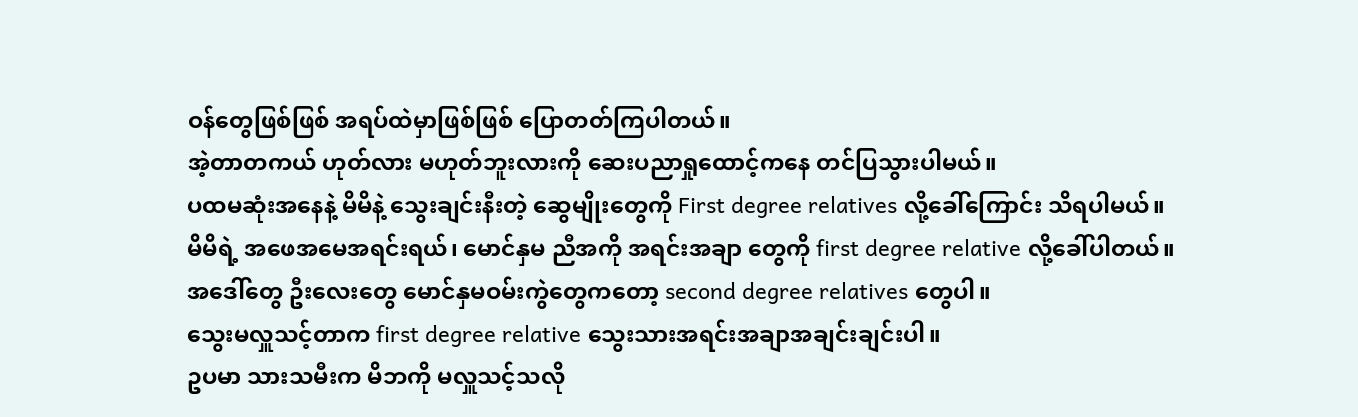ဝန်တွေဖြစ်ဖြစ် အရပ်ထဲမှာဖြစ်ဖြစ် ပြောတတ်ကြပါတယ်။
အဲ့တာတကယ် ဟုတ်လား မဟုတ်ဘူးလားကို ဆေးပညာရှုထောင့်ကနေ တင်ပြသွားပါမယ်။
ပထမဆုံးအနေနဲ့ မိမိနဲ့ သွေးချင်းနီးတဲ့ ဆွေမျိုးတွေကို First degree relatives လို့ခေါ်ကြောင်း သိရပါမယ်။
မိမိရဲ့ အဖေအမေအရင်းရယ်၊ မောင်နှမ ညီအကို အရင်းအချာ တွေကို first degree relative လို့ခေါ်ပါတယ်။
အဒေါ်တွေ ဦးလေးတွေ မောင်နှမဝမ်းကွဲတွေကတော့ second degree relatives တွေပါ။
သွေးမလှူသင့်တာက first degree relative သွေးသားအရင်းအချာအချင်းချင်းပါ။
ဥပမာ သားသမီးက မိဘကို မလှူသင့်သလို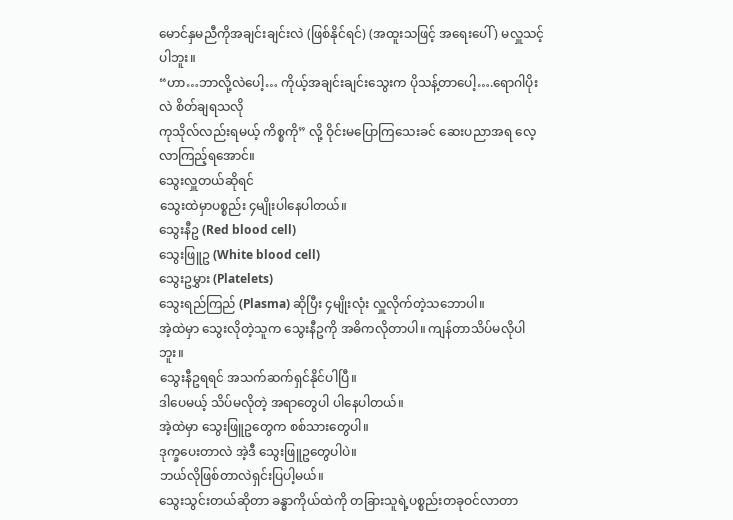မောင်နှမညီကိုအချင်းချင်းလဲ (ဖြစ်နိုင်ရင်) (အထူးသဖြင့် အရေးပေါ် ) မလှူသင့်ပါဘူး။
“ဟာ…ဘာလို့လဲပေါ့… ကိုယ့်အချင်းချင်းသွေးက ပိုသန့်တာပေါ့….ရောဂါပိုးလဲ စိတ်ချရသလို
ကုသိုလ်လည်းရမယ့် ကိစ္စကို” လို့ ဝိုင်းမပြောကြသေးခင် ဆေးပညာအရ လေ့လာကြည့်ရအောင်။
သွေးလှူတယ်ဆိုရင်
သွေးထဲမှာပစ္စည်း ၄မျိုးပါနေပါတယ်။
သွေးနီဥ (Red blood cell)
သွေးဖြူဥ (White blood cell)
သွေးဥမွှား (Platelets)
သွေးရည်ကြည် (Plasma) ဆိုပြီး ၄မျိုးလုံး လှူလိုက်တဲ့သဘောပါ။
အဲ့ထဲမှာ သွေးလိုတဲ့သူက သွေးနီဥကို အဓိကလိုတာပါ။ ကျန်တာသိပ်မလိုပါဘူး။
သွေးနီဥရရင် အသက်ဆက်ရှင်နိုင်ပါပြီ။
ဒါပေမယ့် သိပ်မလိုတဲ့ အရာတွေပါ ပါနေပါတယ်။
အဲ့ထဲမှာ သွေးဖြူဥတွေက စစ်သားတွေပါ။
ဒုက္ခပေးတာလဲ အဲ့ဒီ သွေးဖြူဥတွေပါပဲ။
ဘယ်လိုဖြစ်တာလဲရှင်းပြပါ့မယ်။
သွေးသွင်းတယ်ဆိုတာ ခန္ဓာကိုယ်ထဲကို တခြားသူရဲ့ပစ္စည်းတခုဝင်လာတာ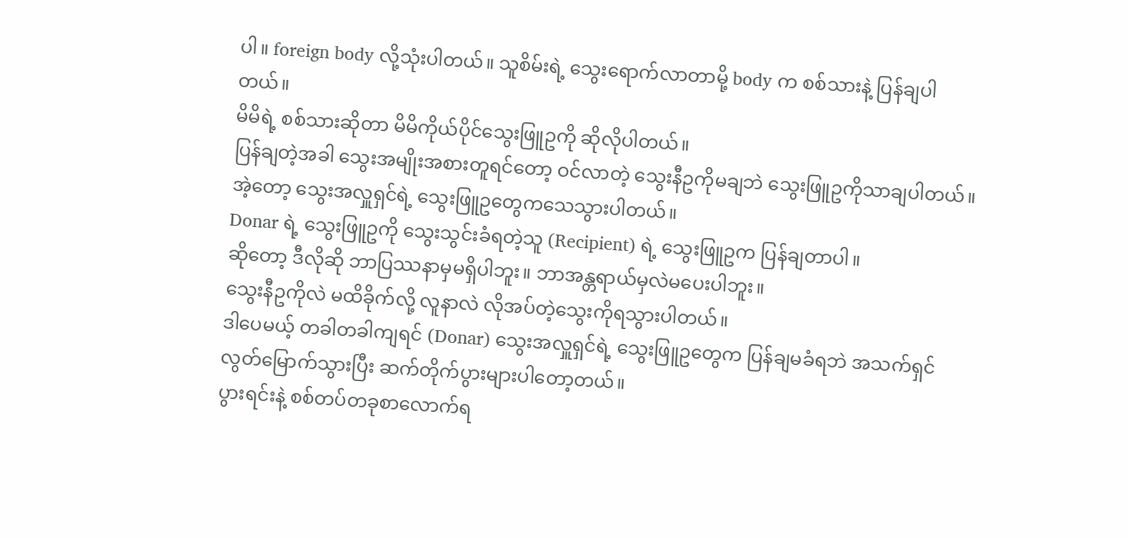ပါ။ foreign body လို့သုံးပါတယ်။ သူစိမ်းရဲ့ သွေးရောက်လာတာမို့ body က စစ်သားနဲ့ ပြန်ချပါတယ်။
မိမိရဲ့ စစ်သားဆိုတာ မိမိကိုယ်ပိုင်သွေးဖြူဥကို ဆိုလိုပါတယ်။
ပြန်ချတဲ့အခါ သွေးအမျိုးအစားတူရင်တော့ ဝင်လာတဲ့ သွေးနီဥကိုမချဘဲ သွေးဖြူဥကိုသာချပါတယ်။
အဲ့တော့ သွေးအလှူရှင်ရဲ့ သွေးဖြူဥတွေကသေသွားပါတယ်။
Donar ရဲ့ သွေးဖြူဥကို သွေးသွင်းခံရတဲ့သူ (Recipient) ရဲ့ သွေးဖြူဥက ပြန်ချတာပါ။
ဆိုတော့ ဒီလိုဆို ဘာပြဿနာမှမရှိပါဘူး။ ဘာအန္တရာယ်မှလဲမပေးပါဘူး။
သွေးနီဥကိုလဲ မထိခိုက်လို့ လူနာလဲ လိုအပ်တဲ့သွေးကိုရသွားပါတယ်။
ဒါပေမယ့် တခါတခါကျရင် (Donar) သွေးအလှူရှင်ရဲ့ သွေးဖြူဥတွေက ပြန်ချမခံရဘဲ အသက်ရှင်လွတ်မြောက်သွားပြီး ဆက်တိုက်ပွားများပါတော့တယ်။
ပွားရင်းနဲ့ စစ်တပ်တခုစာလောက်ရ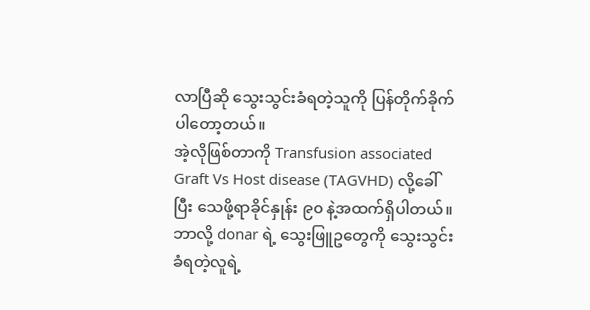လာပြီဆို သွေးသွင်းခံရတဲ့သူကို ပြန်တိုက်ခိုက်ပါတော့တယ်။
အဲ့လိုဖြစ်တာကို Transfusion associated Graft Vs Host disease (TAGVHD) လို့ခေါ်ပြီး သေဖို့ရာခိုင်နှုန်း ၉၀ နဲ့အထက်ရှိပါတယ်။
ဘာလို့ donar ရဲ့ သွေးဖြူဥတွေကို သွေးသွင်းခံရတဲ့လူရဲ့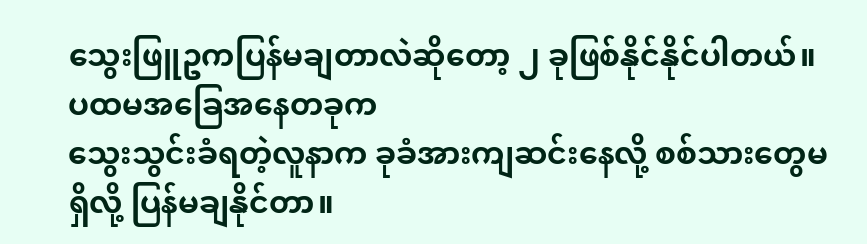သွေးဖြူဥကပြန်မချတာလဲဆိုတော့ ၂ ခုဖြစ်နိုင်နိုင်ပါတယ်။
ပထမအခြေအနေတခုက
သွေးသွင်းခံရတဲ့လူနာက ခုခံအားကျဆင်းနေလို့ စစ်သားတွေမရှိလို့ ပြန်မချနိုင်တာ။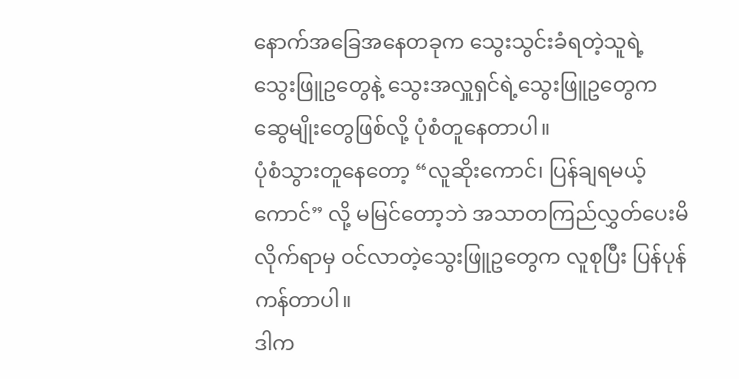နောက်အခြေအနေတခုက သွေးသွင်းခံရတဲ့သူရဲ့ သွေးဖြူဥတွေနဲ့ သွေးအလှူရှင်ရဲ့သွေးဖြူဥတွေက ဆွေမျိုးတွေဖြစ်လို့ ပုံစံတူနေတာပါ။
ပုံစံသွားတူနေတော့ “လူဆိုးကောင်၊ ပြန်ချရမယ့်ကောင်” လို့ မမြင်တော့ဘဲ အသာတကြည်လွှတ်ပေးမိလိုက်ရာမှ ဝင်လာတဲ့သွေးဖြူဥတွေက လူစုပြီး ပြန်ပုန်ကန်တာပါ။
ဒါက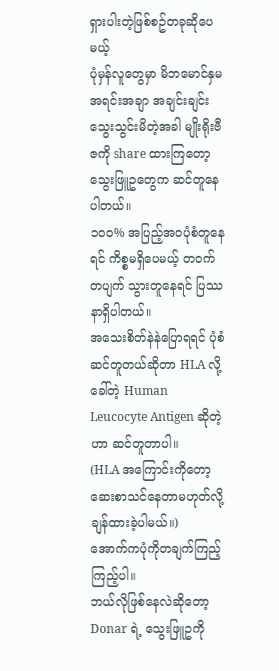ရှားပါးတဲ့ဖြစ်စဥ်တခုဆိုပေမယ့်
ပုံမှန်လူတွေမှာ မိဘမောင်နှမအရင်းအချာ အချင်းချင်း သွေးသွင်းမိတဲ့အခါ မျိုးရိုးဗီဇကို share ထားကြတော့
သွေးဖြူဥတွေက ဆင်တူနေပါတယ်။
၁၀၀% အပြည့်အဝပုံစံတူနေရင် ကိစ္စမရှိပေမယ့် တဝက်တပျက် သွားတူနေရင် ပြဿနာရှိပါတယ်။
အသေးစိတ်နဲနဲပြောရရင် ပုံစံဆင်တူတယ်ဆိုတာ HLA လို့ခေါ်တဲ့ Human Leucocyte Antigen ဆိုတဲ့ဟာ ဆင်တူတာပါ။
(HLA အကြောင်းကိုတော့ ဆေးစာသင်နေတာမဟုတ်လို့ ချန်ထားခဲ့ပါမယ်။)
အောက်ကပုံကိုတချက်ကြည့်ကြည့်ပါ။
ဘယ်လိုဖြစ်နေလဲဆိုတော့ Donar ရဲ့ သွေးဖြူဥကို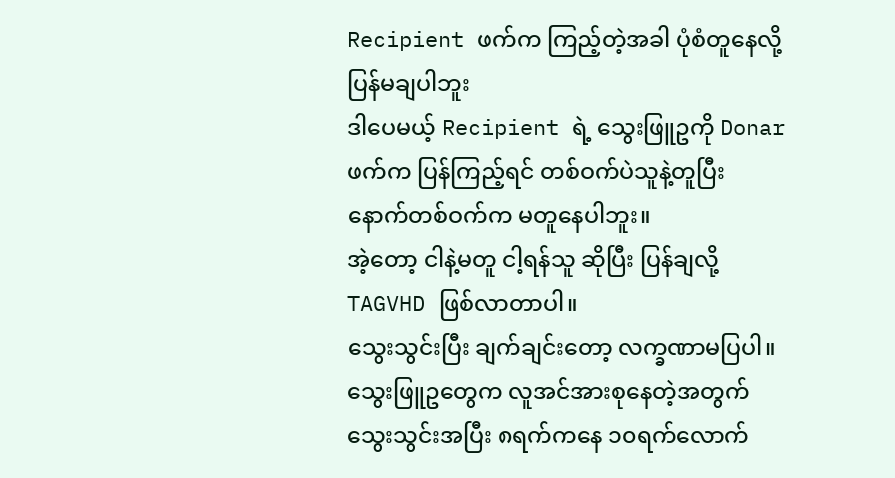Recipient ဖက်က ကြည့်တဲ့အခါ ပုံစံတူနေလို့ ပြန်မချပါဘူး
ဒါပေမယ့် Recipient ရဲ့ သွေးဖြူဥကို Donar ဖက်က ပြန်ကြည့်ရင် တစ်ဝက်ပဲသူနဲ့တူပြီး နောက်တစ်ဝက်က မတူနေပါဘူး။
အဲ့တော့ ငါနဲ့မတူ ငါ့ရန်သူ ဆိုပြီး ပြန်ချလို့ TAGVHD ဖြစ်လာတာပါ။
သွေးသွင်းပြီး ချက်ချင်းတော့ လက္ခဏာမပြပါ။
သွေးဖြူဥတွေက လူအင်အားစုနေတဲ့အတွက် သွေးသွင်းအပြီး ၈ရက်ကနေ ၁၀ရက်လောက်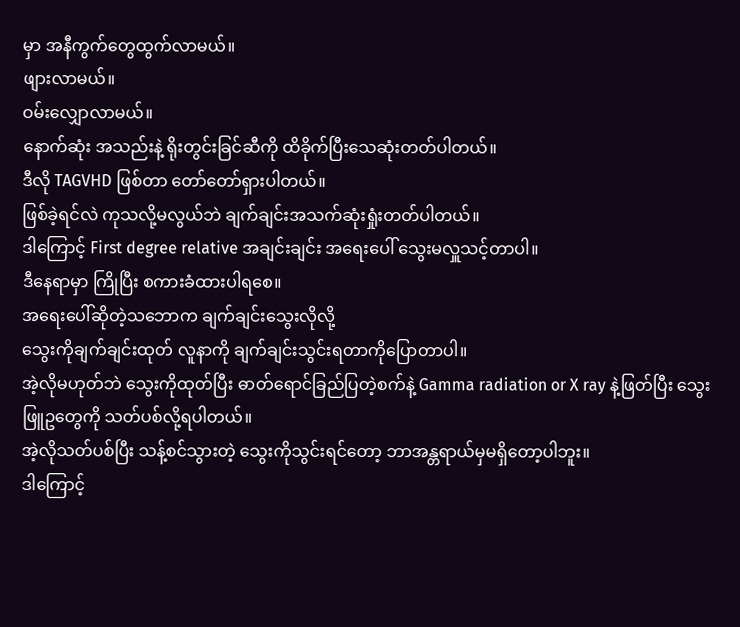မှာ အနီကွက်တွေထွက်လာမယ်။
ဖျားလာမယ်။
ဝမ်းလျှောလာမယ်။
နောက်ဆုံး အသည်းနဲ့ ရိုးတွင်းခြင်ဆီကို ထိခိုက်ပြီးသေဆုံးတတ်ပါတယ်။
ဒီလို TAGVHD ဖြစ်တာ တော်တော်ရှားပါတယ်။
ဖြစ်ခဲ့ရင်လဲ ကုသလို့မလွယ်ဘဲ ချက်ချင်းအသက်ဆုံးရှုံးတတ်ပါတယ်။
ဒါကြောင့် First degree relative အချင်းချင်း အရေးပေါ် သွေးမလှူသင့်တာပါ။
ဒီနေရာမှာ ကြိုပြီး စကားခံထားပါရစေ။
အရေးပေါ်ဆိုတဲ့သဘောက ချက်ချင်းသွေးလိုလို့
သွေးကိုချက်ချင်းထုတ် လူနာကို ချက်ချင်းသွင်းရတာကိုပြောတာပါ။
အဲ့လိုမဟုတ်ဘဲ သွေးကိုထုတ်ပြီး ဓာတ်ရောင်ခြည်ပြတဲ့စက်နဲ့ Gamma radiation or X ray နဲ့ဖြတ်ပြီး သွေးဖြူဥတွေကို သတ်ပစ်လို့ရပါတယ်။
အဲ့လိုသတ်ပစ်ပြီး သန့်စင်သွားတဲ့ သွေးကိုသွင်းရင်တော့ ဘာအန္တရာယ်မှမရှိတော့ပါဘူး။
ဒါကြောင့်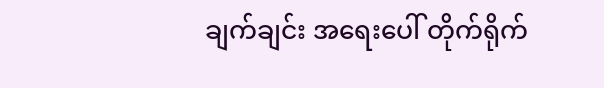ချက်ချင်း အရေးပေါ် တိုက်ရိုက်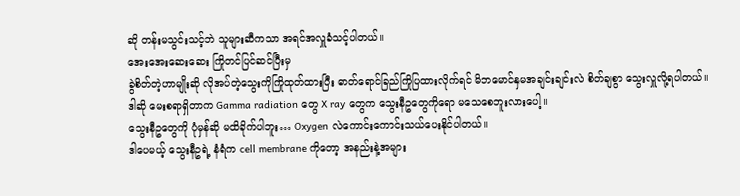ဆို တန်းမသွင်းသင့်ဘဲ သူများဆီကသာ အရင်အလှူခံသင့်ပါတယ်။
အေးအေးဆေးဆေး ကြိုတင်ပြင်ဆင်ပြီးမှ
ခွဲစိတ်တဲ့ဟာမျိုးဆို လိုအပ်တဲ့သွေးကိုကြိုထုတ်ထားပြီး ဓာတ်ရောင်ခြည်ကြိုပြထားလိုက်ရင် မိဘမောင်နှမအချင်းချင်းလဲ စိတ်ချစွာ သွေးလှူလို့ရပါတယ်။
ဒါဆို မေးစရာရှိတာက Gamma radiation တွေ X ray တွေက သွေးနီဥတွေကိုရော မသေစေဘူးလားပေါ့။
သွေးနီဥတွေကို ပုံမှန်ဆို မထိခိုက်ပါဘူး… Oxygen လဲကောင်းကောင်းသယ်ပေးနိုင်ပါတယ်။
ဒါပေမယ့် သွေးနီဥရဲ့ နံရံက cell membrane ကိုတော့ အနည်းနဲ့အများ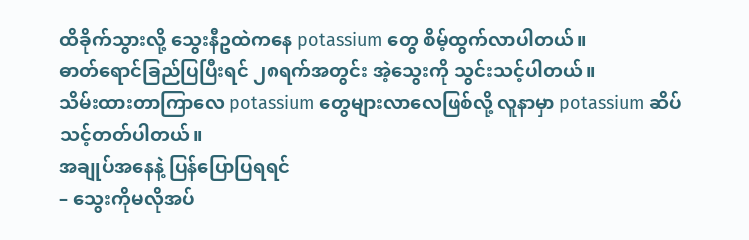ထိခိုက်သွားလို့ သွေးနီဥထဲကနေ potassium တွေ စိမ့်ထွက်လာပါတယ်။
ဓာတ်ရောင်ခြည်ပြပြီးရင် ၂၈ရက်အတွင်း အဲ့သွေးကို သွင်းသင့်ပါတယ်။
သိမ်းထားတာကြာလေ potassium တွေများလာလေဖြစ်လို့ လူနာမှာ potassium ဆိပ်သင့်တတ်ပါတယ်။
အချုပ်အနေနဲ့ ပြန်ပြောပြရရင်
– သွေးကိုမလိုအပ်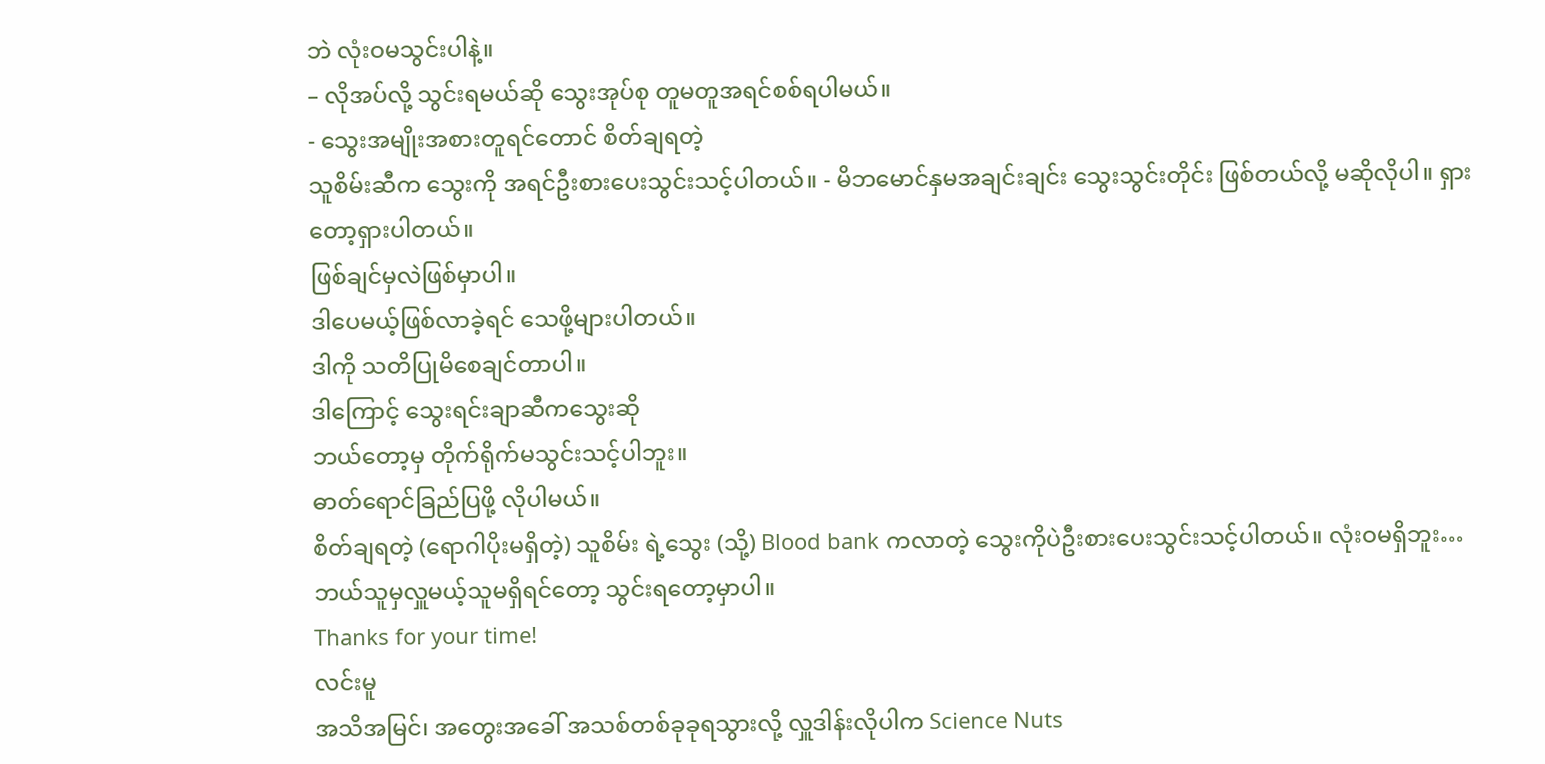ဘဲ လုံးဝမသွင်းပါနဲ့။
– လိုအပ်လို့ သွင်းရမယ်ဆို သွေးအုပ်စု တူမတူအရင်စစ်ရပါမယ်။
- သွေးအမျိုးအစားတူရင်တောင် စိတ်ချရတဲ့
သူစိမ်းဆီက သွေးကို အရင်ဦးစားပေးသွင်းသင့်ပါတယ်။ - မိဘမောင်နှမအချင်းချင်း သွေးသွင်းတိုင်း ဖြစ်တယ်လို့ မဆိုလိုပါ။ ရှားတော့ရှားပါတယ်။
ဖြစ်ချင်မှလဲဖြစ်မှာပါ။
ဒါပေမယ့်ဖြစ်လာခဲ့ရင် သေဖို့များပါတယ်။
ဒါကို သတိပြုမိစေချင်တာပါ။
ဒါကြောင့် သွေးရင်းချာဆီကသွေးဆို
ဘယ်တော့မှ တိုက်ရိုက်မသွင်းသင့်ပါဘူး။
ဓာတ်ရောင်ခြည်ပြဖို့ လိုပါမယ်။
စိတ်ချရတဲ့ (ရောဂါပိုးမရှိတဲ့) သူစိမ်း ရဲ့သွေး (သို့) Blood bank ကလာတဲ့ သွေးကိုပဲဦးစားပေးသွင်းသင့်ပါတယ်။ လုံးဝမရှိဘူး… ဘယ်သူမှလှူမယ့်သူမရှိရင်တော့ သွင်းရတော့မှာပါ။
Thanks for your time!
လင်းမူ
အသိအမြင်၊ အတွေးအခေါ် အသစ်တစ်ခုခုရသွားလို့ လှူဒါန်းလိုပါက Science Nuts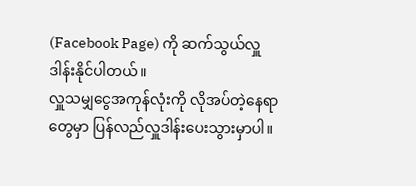(Facebook Page) ကို ဆက်သွယ်လှူဒါန်းနိုင်ပါတယ်။
လှူသမျှငွေအကုန်လုံးကို လိုအပ်တဲ့နေရာတွေမှာ ပြန်လည်လှူဒါန်းပေးသွားမှာပါ။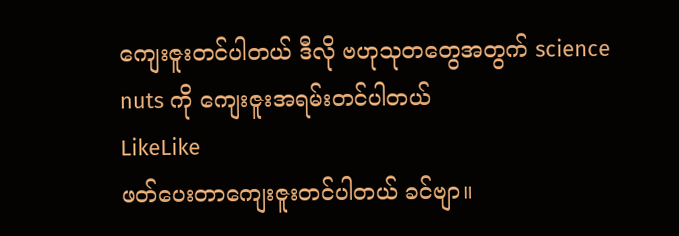ကျေးဇူးတင်ပါတယ် ဒီလို ဗဟုသုတတွေအတွက် science nuts ကို ကျေးဇူးအရမ်းတင်ပါတယ်
LikeLike
ဖတ်ပေးတာကျေးဇူးတင်ပါတယ် ခင်ဗျာ။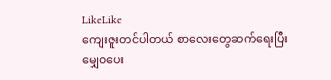LikeLike
ကျေးဇူးတင်ပါတယ် စာလေးတွေဆက်ရေးပြီးမျှေ၀ပေး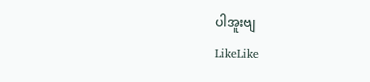ပါအူးဗျ
LikeLike